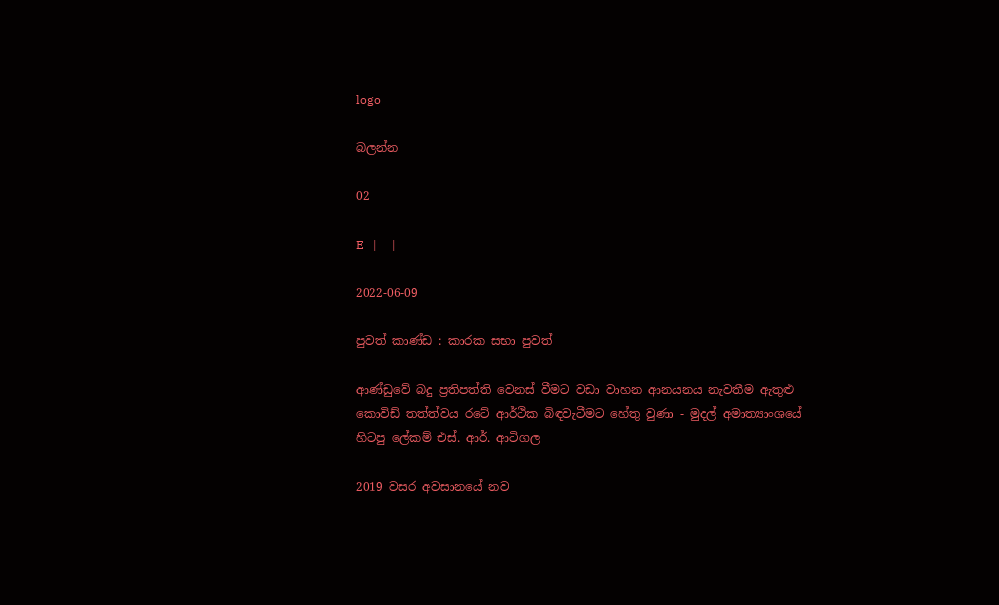logo

බලන්න

02

E   |     |

2022-06-09

පුවත් කාණ්ඩ : කාරක සභා පුවත්

ආණ්ඩුවේ බදු ප්‍රතිපත්ති වෙනස් වීමට වඩා වාහන ආනයනය නැවතීම ඇතුළු කොවිඩ් තත්ත්වය රටේ ආර්ථික බිඳවැටීමට හේතු වුණා - මුදල් අමාත්‍යාංශයේ හිටපු ලේකම් එස්. ආර්. ආටිගල

2019 වසර අවසානයේ නව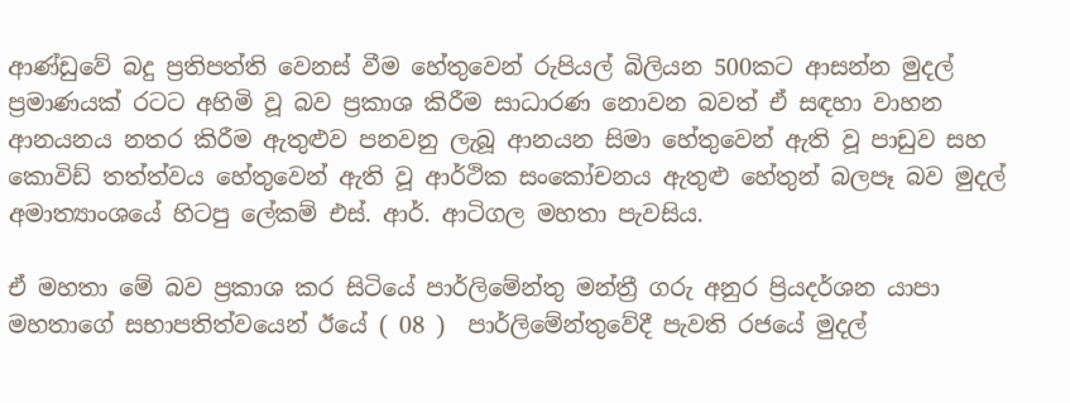ආණ්ඩුවේ බදු ප්‍රතිපත්ති වෙනස් වීම හේතුවෙන් රුපියල් බිලියන 500කට ආසන්න මුදල් ප්‍රමාණයක් රටට අහිමි වූ බව ප්‍රකාශ කිරීම සාධාරණ නොවන බවත් ඒ සඳහා වාහන ආනයනය නතර කිරීම ඇතුළුව පනවනු ලැබූ ආනයන සිමා හේතුවෙන් ඇති වූ පාඩුව සහ කොවිඩ් තත්ත්වය හේතුවෙන් ඇති වූ ආර්ථික සංකෝචනය ඇතුළු හේතුන් බලපෑ බව මුදල් අමාත්‍යාංශයේ හිටපු ලේකම් එස්. ආර්. ආටිගල මහතා පැවසිය.

ඒ මහතා මේ බව ප්‍රකාශ කර සිටියේ පාර්ලිමේන්තු මන්ත්‍රී ගරු අනුර ප්‍රියදර්ශන යාපා මහතාගේ සභාපතිත්වයෙන් ඊයේ ( 08 )  පාර්ලිමේන්තුවේදී පැවති රජයේ මුදල්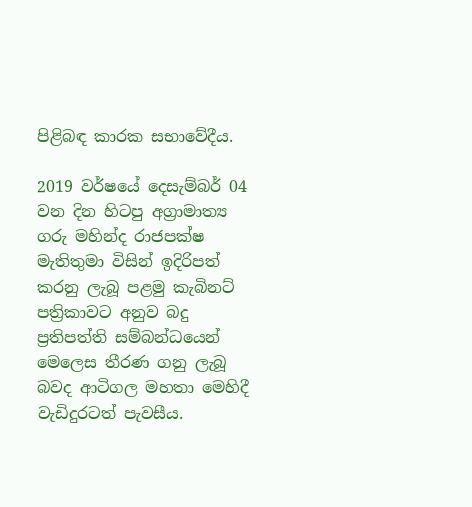පිළිබඳ කාරක සභාවේදීය.

2019 වර්ෂයේ දෙසැම්බර් 04 වන දින හිටපු අග්‍රාමාත්‍ය ගරු මහින්ද රාජපක්ෂ මැතිතුමා විසින් ඉදිරිපත් කරනු ලැබූ පළමු කැබිනට් පත්‍රිකාවට අනුව බදු ප්‍රතිපත්ති සම්බන්ධයෙන් මෙලෙස තීරණ ගනු ලැබූ බවද ආටිගල මහතා මෙහිදී වැඩිදුරටත් පැවසීය.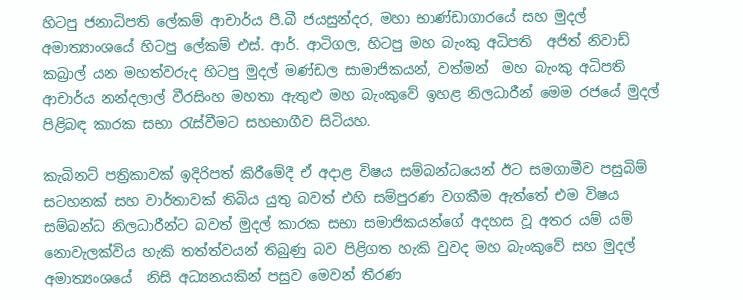හිටපු ජනාධිපති ලේකම් ආචාර්ය පී.බී ජයසුන්දර, මහා භාණ්ඩාගාරයේ සහ මුදල් අමාත්‍යාංශයේ හිටපු ලේකම් එස්. ආර්. ආටිගල, හිටපු මහ බැංකු අධිපති  අජිත් නිවාඩ් කබ්‍රාල් යන මහත්වරුද හිටපු මුදල් මණ්ඩල සාමාජිකයන්, වත්මන්  මහ බැංකු අධිපති ආචාර්ය නන්දලාල් වීරසිංහ මහතා ඇතුළු මහ බැංකුවේ ඉහළ නිලධාරීන් මෙම රජයේ මුදල් පිළිබඳ කාරක සභා රැස්වීමට සහභාගීව සිටියහ.

කැබිනට් පත්‍රිකාවක් ඉදිරිපත් කිරීමේදී ඒ අදාළ විෂය සම්බන්ධයෙන් ඊට සමගාමීව පසුබිම් සටහනක් සහ වාර්තාවක් තිබිය යුතු බවත් එහි සම්පුරණ වගකීම ඇත්තේ එම විෂය සම්බන්ධ නිලධාරීන්ට බවත් මුදල් කාරක සභා සමාජිකයන්ගේ අදහස වූ අතර යම් යම් නොවැලක්විය හැකි තත්ත්වයන් තිබුණු බව පිළිගත හැකි වුවද මහ බැංකුවේ සහ මුදල් අමාත්‍යංශයේ  නිසි අධ්‍යනයකින් පසුව මෙවන් තීරණ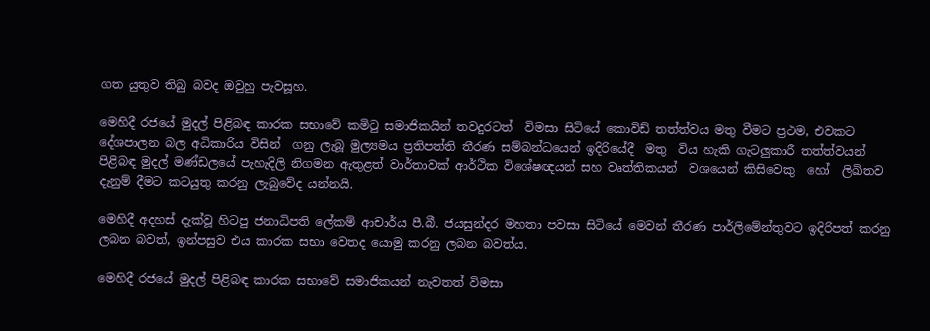ගත යුතුව තිබු බවද ඔවුහු පැවසූහ.

මෙහිදී රජයේ මුදල් පිළිබඳ කාරක සභාවේ කමිටු සමාජිකයින් තවදුරටත්  විමසා සිටියේ කොවිඩ් තත්ත්වය මතු වීමට ප්‍රථම, එවකට දේශපාලන බල අධිකාරිය විසින්  ගනු ලැබූ මුල්‍යමය ප්‍රතිපත්ති තීරණ සම්බන්ධයෙන් ඉදිරියේදී  මතු  විය හැකි ගැටලුකාරී තත්ත්වයන් පිළිබඳ මුදල් මණ්ඩලයේ පැහැදිලි නිගමන ඇතුළත් වාර්තාවක් ආර්ථික විශේෂඥයන් සහ වෘත්තිකයන්  වශයෙන් කිසිවෙකු  හෝ  ලිඛිතව දැනුම් දීමට කටයුතු කරනු ලැබුවේද යන්නයි.

මෙහිදී අදහස් දැක්වූ හිටපු ජනාධිපති ලේකම් ආචාර්ය පී.බී. ජයසුන්දර මහතා පවසා සිටියේ මෙවන් තීරණ පාර්ලිමේන්තුවට ඉදිරිපත් කරනු ලබන බවත්, ඉන්පසුව එය කාරක සභා වෙතද යොමු කරනු ලබන බවත්ය.

මෙහිදී රජයේ මුදල් පිළිබඳ කාරක සභාවේ සමාජිකයන් නැවතත් විමසා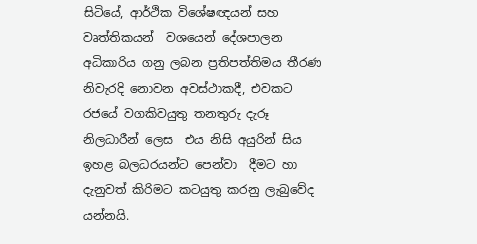සිටියේ, ආර්ථික විශේෂඥයන් සහ වෘත්තිකයන්  වශයෙන් දේශපාලන අධිකාරිය ගනු ලබන ප්‍රතිපත්තිමය තීරණ නිවැරදි නොවන අවස්ථාකදී, එවකට රජයේ වගකිවයුතු තනතුරු දැරූ නිලධාරීන් ලෙස  එය නිසි අයුරින් සිය ඉහළ බලධරයන්ට පෙන්වා  දීමට හා  දැනුවත් කිරිමට කටයුතු කරනු ලැබුවේද යන්නයි.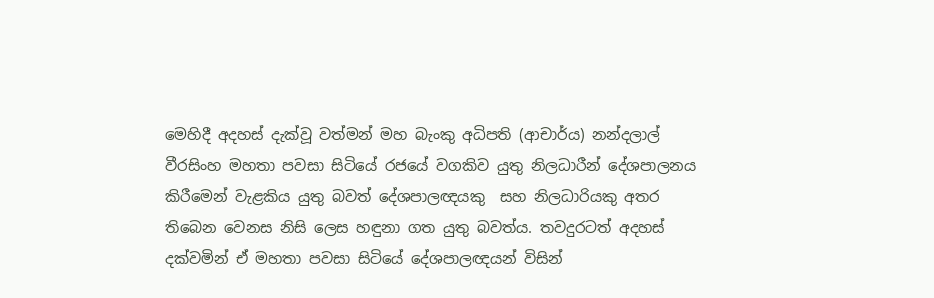මෙහිදී අදහස් දැක්වූ වත්මන් මහ බැංකු අධිපති (ආචාර්ය) නන්දලාල් වීරසිංහ මහතා පවසා සිටියේ රජයේ වගකිව යුතු නිලධාරීන් දේශපාලනය කිරීමෙන් වැළකිය යුතු බවත් දේශපාලඥයකු  සහ නිලධාරියකු අතර තිබෙන වෙනස නිසි ලෙස හඳුනා ගත යුතු බවත්ය. තවදුරටත් අදහස් දක්වමින් ඒ මහතා පවසා සිටියේ දේශපාලඥයන් විසින්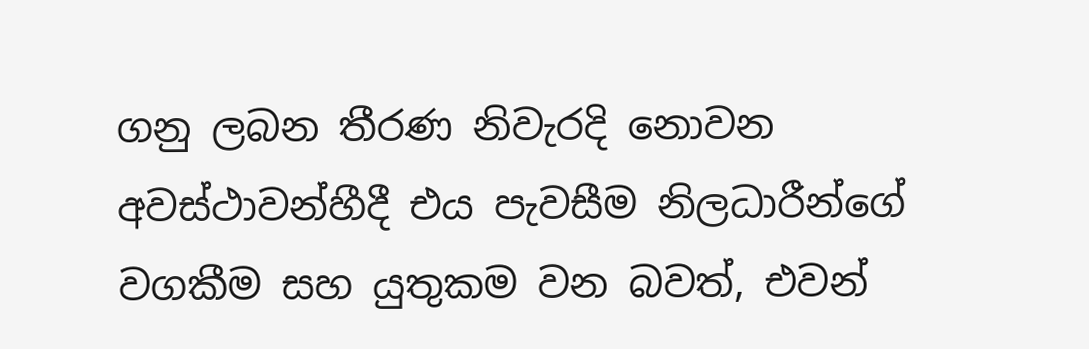ගනු ලබන තීරණ නිවැරදි නොවන අවස්ථාවන්හීදී එය පැවසීම නිලධාරීන්ගේ වගකීම සහ යුතුකම වන බවත්, එවන්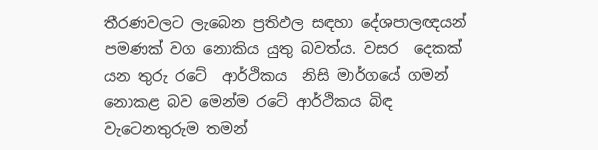තීරණවලට ලැබෙන ප්‍රතිඵල සඳහා දේශපාලඥයන් පමණක් වග නොකිය යුතු බවත්ය. වසර  දෙකක් යන තුරු රටේ  ආර්ථිකය  නිසි මාර්ගයේ ගමන් නොකළ බව මෙන්ම රටේ ආර්ථිකය බිඳ වැටෙනතුරුම තමන්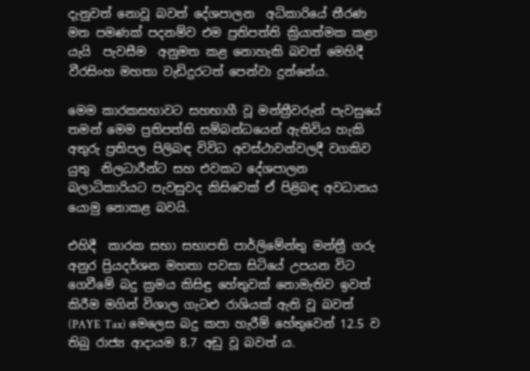දැනුවත් නොවූ බවත් දේශපාලන  අධිකාරියේ තීරණ මත පමණක් පදනම්ව එම ප්‍රතිපත්ති ක්‍රියාත්මක කළා යැයි  පැවසීම  අනුමත කළ නොහැකි බවත් මෙහිදී වීරසිංහ මහතා වැඩිදුරටත් පෙන්වා දුන්නේය.

මෙම කාරකසභාවට සහභාගී වූ මන්ත්‍රීවරුන් පැවසුයේ තමන් මෙම ප්‍රතිපත්ති සම්බන්ධයෙන් ඇතිවිය හැකි අතුරු ප්‍රතිපල පිලිබඳ විවිධ අවස්ථාවන්වලදී වගකිව යුතු  නිලධාරීන්ට සහ එවකට දේශපාලන බලාධිකාරියට පැවසුවද කිසිවෙක් ඒ පිළිබඳ අවධානය යොමු නොකළ බවයි.

එහිදී  කාරක සභා සභාපති පාර්ලිමේන්තු මන්ත්‍රී ගරු අනුර ප්‍රියදර්ශන මහතා පවසා සිටියේ උපයන විට ගෙවීමේ බදු ක්‍රමය කිසිඳු හේතුවක් නොමැතිව ඉවත් කිරීම මගින් විශාල ගැටළු රාශියක් ඇති වූ බවත් (PAYE Tax) මෙලෙස බදු කපා හැරීම් හේතුවෙන් 12.5 ව තිබු රාජ්‍ය ආදායම 8.7 අඩු වූ බවත් ය.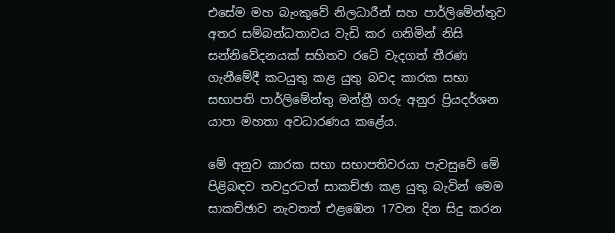එසේම මහ බැංකුවේ නිලධාරීන් සහ පාර්ලිමේන්තුව අතර සම්බන්ධතාවය වැඩි කර ගනිමින් නිසි සන්නිවේදනයක් සහිතව රටේ වැදගත් තීරණ ගැනීමේදී කටයුතු කළ යුතු බවද කාරක සභා සභාපති පාර්ලිමේන්තු මන්ත්‍රී ගරු අනුර ප්‍රියදර්ශන යාපා මහතා අවධාරණය කළේය.

මේ අනුව කාරක සභා සභාපතිවරයා පැවසුවේ මේ පිළිබඳව තවදුරටත් සාකච්ඡා කළ යුතු බැවින් මෙම සාකච්ඡාව නැවතත් එළඹෙන 17වන දින සිදු කරන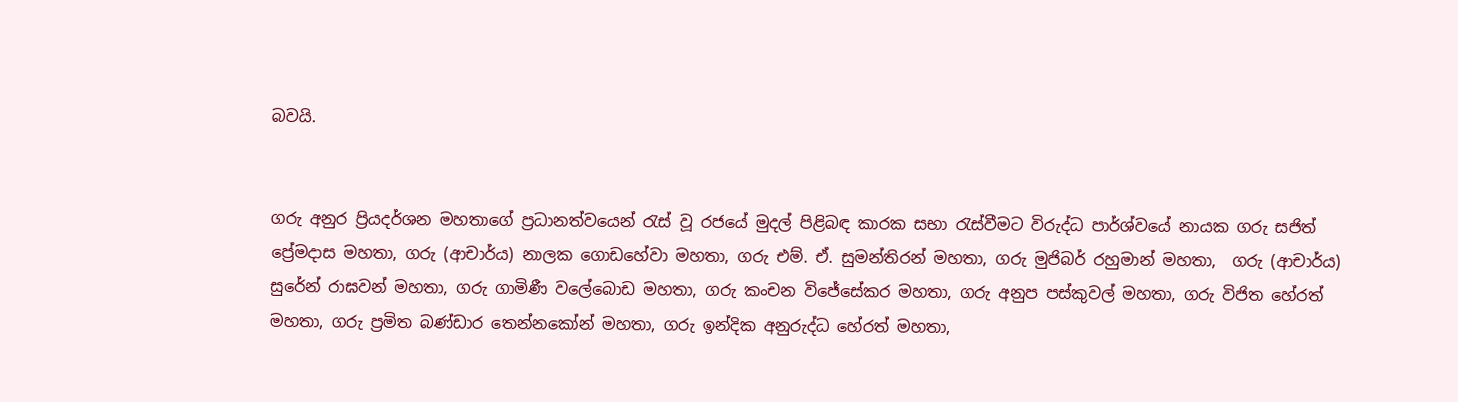බවයි.


ගරු අනුර ප්‍රියදර්ශන මහතාගේ ප්‍රධානත්වයෙන් රැස් වූ රජයේ මුදල් පිළිබඳ කාරක සභා රැස්වීමට විරුද්ධ පාර්ශ්වයේ නායක ගරු සජිත් ප්‍රේමදාස මහතා, ගරු (ආචාර්ය) නාලක ගොඩහේවා මහතා, ගරු එම්. ඒ. සුමන්තිරන් මහතා, ගරු මුජිබර් රහුමාන් මහතා,  ගරු (ආචාර්ය) සුරේන් රාඝවන් මහතා, ගරු ගාමිණී වලේබොඩ මහතා, ගරු කංචන විජේසේකර මහතා, ගරු අනුප පස්කුවල් මහතා, ගරු විජිත හේරත් මහතා, ගරු ප්‍රමිත බණ්ඩාර තෙන්නකෝන් මහතා, ගරු ඉන්දික අනුරුද්ධ හේරත් මහතා,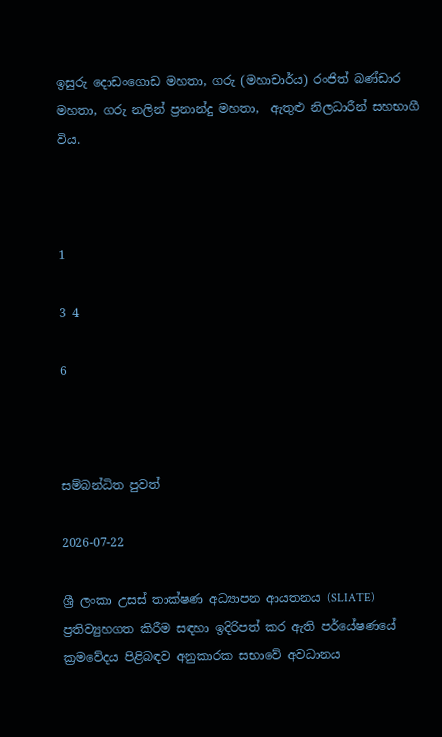ඉසුරු දොඩංගොඩ මහතා, ගරු (මහාචාර්ය) රංජිත් බණ්ඩාර මහතා, ගරු නලින් ප්‍රනාන්දු මහතා,  ඇතුළු නිලධාරීන් සහභාගී විය.



1

3 4

6



සම්බන්ධිත පුවත්

2026-07-22

ශ්‍රී ලංකා උසස් තාක්ෂණ අධ්‍යාපන ආයතනය (SLIATE) ප්‍රතිව්‍යුහගත කිරීම සඳහා ඉදිරිපත් කර ඇති පර්යේෂණයේ ක්‍රමවේදය පිළිබඳව අනුකාරක සභාවේ අවධානය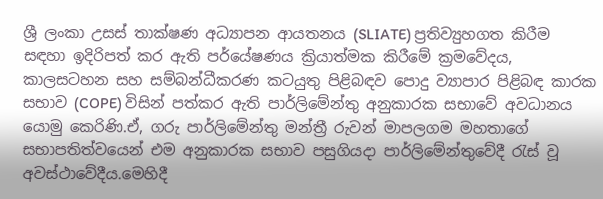ශ්‍රී ලංකා උසස් තාක්ෂණ අධ්‍යාපන ආයතනය (SLIATE) ප්‍රතිව්‍යුහගත කිරීම සඳහා ඉදිරිපත් කර ඇති පර්යේෂණය ක්‍රියාත්මක කිරීමේ ක්‍රමවේදය, කාලසටහන සහ සම්බන්ධීකරණ කටයුතු පිළිබඳව පොදු ව්‍යාපාර පිළිබඳ කාරක සභාව (COPE) විසින් පත්කර ඇති පාර්ලිමේන්තු අනුකාරක සභාවේ අවධානය යොමු කෙරිණි.ඒ, ගරු පාර්ලිමේන්තු මන්ත්‍රී රුවන් මාපලගම මහතාගේ සභාපතිත්වයෙන් එම අනුකාරක සභාව පසුගියදා පාර්ලිමේන්තුවේදී රැස් වූ අවස්ථාවේදීය.මෙහිදී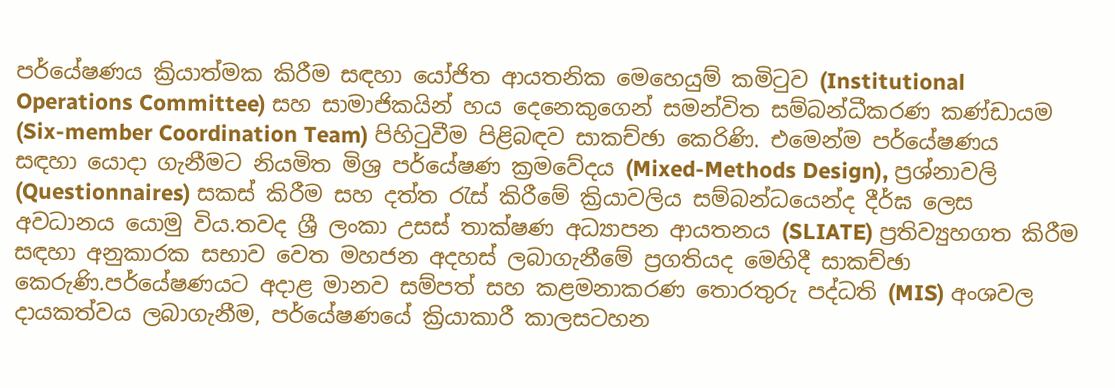පර්යේෂණය ක්‍රියාත්මක කිරීම සඳහා යෝජිත ආයතනික මෙහෙයුම් කමිටුව (Institutional Operations Committee) සහ සාමාජිකයින් හය දෙනෙකුගෙන් සමන්විත සම්බන්ධීකරණ කණ්ඩායම (Six-member Coordination Team) පිහිටුවීම පිළිබඳව සාකච්ඡා කෙරිණි. එමෙන්ම පර්යේෂණය සඳහා යොදා ගැනීමට නියමිත මිශ්‍ර පර්යේෂණ ක්‍රමවේදය (Mixed-Methods Design), ප්‍රශ්නාවලි (Questionnaires) සකස් කිරීම සහ දත්ත රැස් කිරීමේ ක්‍රියාවලිය සම්බන්ධයෙන්ද දීර්ඝ ලෙස අවධානය යොමු විය.තවද ශ්‍රී ලංකා උසස් තාක්ෂණ අධ්‍යාපන ආයතනය (SLIATE) ප්‍රතිව්‍යුහගත කිරීම සඳහා අනුකාරක සභාව වෙත මහජන අදහස් ලබාගැනීමේ ප්‍රගතියද මෙහිදී සාකච්ඡා කෙරුණි.පර්යේෂණයට අදාළ මානව සම්පත් සහ කළමනාකරණ තොරතුරු පද්ධති (MIS) අංශවල දායකත්වය ලබාගැනීම, පර්යේෂණයේ ක්‍රියාකාරී කාලසටහන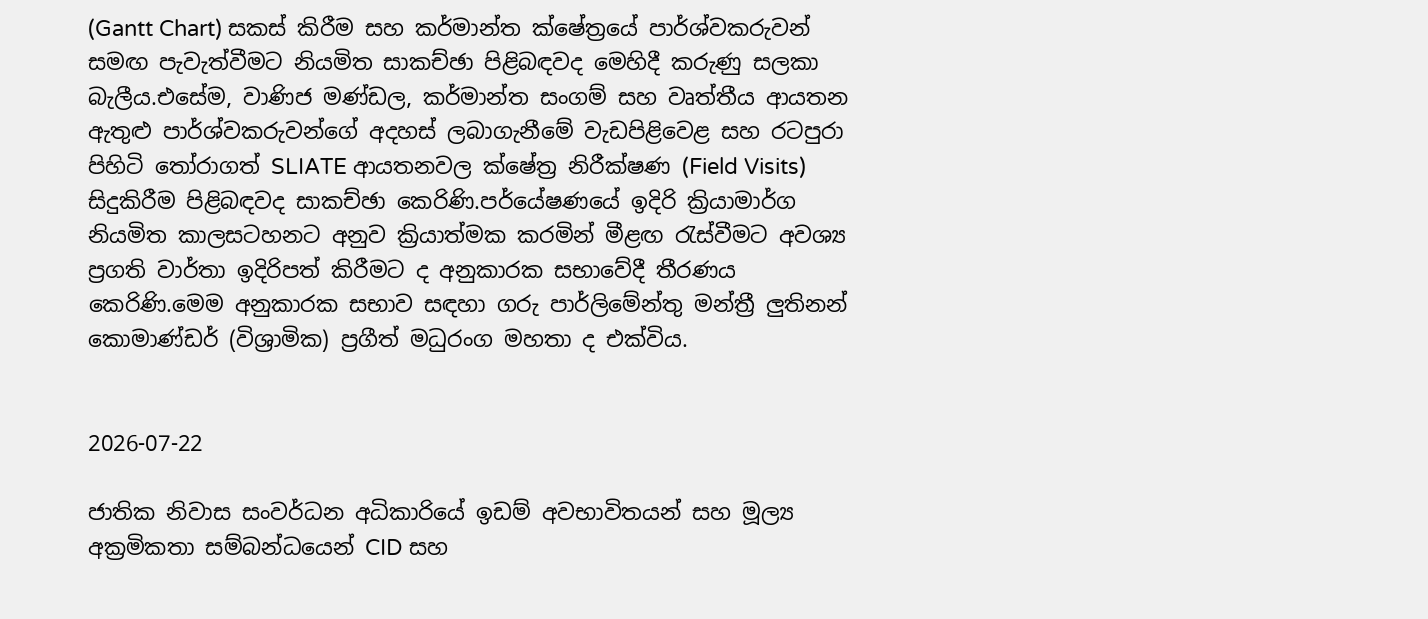(Gantt Chart) සකස් කිරීම සහ කර්මාන්ත ක්ෂේත්‍රයේ පාර්ශ්වකරුවන් සමඟ පැවැත්වීමට නියමිත සාකච්ඡා පිළිබඳවද මෙහිදී කරුණු සලකා බැලීය.එසේම, වාණිජ මණ්ඩල, කර්මාන්ත සංගම් සහ වෘත්තීය ආයතන ඇතුළු පාර්ශ්වකරුවන්ගේ අදහස් ලබාගැනීමේ වැඩපිළිවෙළ සහ රටපුරා පිහිටි තෝරාගත් SLIATE ආයතනවල ක්ෂේත්‍ර නිරීක්ෂණ (Field Visits) සිදුකිරීම පිළිබඳවද සාකච්ඡා කෙරිණි.පර්යේෂණයේ ඉදිරි ක්‍රියාමාර්ග නියමිත කාලසටහනට අනුව ක්‍රියාත්මක කරමින් මීළඟ රැස්වීමට අවශ්‍ය ප්‍රගති වාර්තා ඉදිරිපත් කිරීමට ද අනුකාරක සභාවේදී තීරණය කෙරිණි.මෙම අනුකාරක සභාව සඳහා ගරු පාර්ලිමේන්තු මන්ත්‍රී ලුතිනන් කොමාණ්ඩර් (විශ්‍රාමික) ප්‍රගීත් මධුරංග මහතා ද එක්විය.


2026-07-22

ජාතික නිවාස සංවර්ධන අධිකාරියේ ඉඩම් අවභාවිතයන් සහ මූල්‍ය අක්‍රමිකතා සම්බන්ධයෙන් CID සහ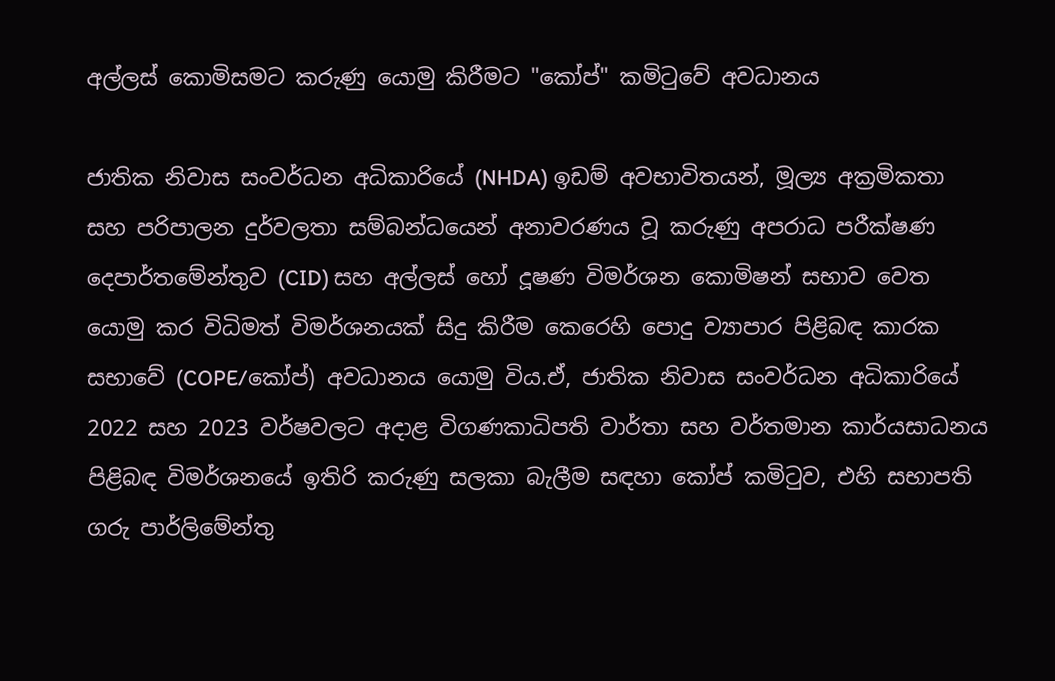අල්ලස් කොමිසමට කරුණු යොමු කිරීමට "කෝප්" කමිටුවේ අවධානය

ජාතික නිවාස සංවර්ධන අධිකාරියේ (NHDA) ඉඩම් අවභාවිතයන්, මූල්‍ය අක්‍රමිකතා සහ පරිපාලන දුර්වලතා සම්බන්ධයෙන් අනාවරණය වූ කරුණු අපරාධ පරීක්ෂණ දෙපාර්තමේන්තුව (CID) සහ අල්ලස් හෝ දූෂණ විමර්ශන කොමිෂන් සභාව වෙත යොමු කර විධිමත් විමර්ශනයක් සිදු කිරීම කෙරෙහි පොදු ව්‍යාපාර පිළිබඳ කාරක සභාවේ (COPE/කෝප්) අවධානය යොමු විය.ඒ, ජාතික නිවාස සංවර්ධන අධිකාරියේ 2022 සහ 2023 වර්ෂවලට අදාළ විගණකාධිපති වාර්තා සහ වර්තමාන කාර්යසාධනය පිළිබඳ විමර්ශනයේ ඉතිරි කරුණු සලකා බැලීම සඳහා කෝප් කමිටුව, එහි සභාපති ගරු පාර්ලිමේන්තු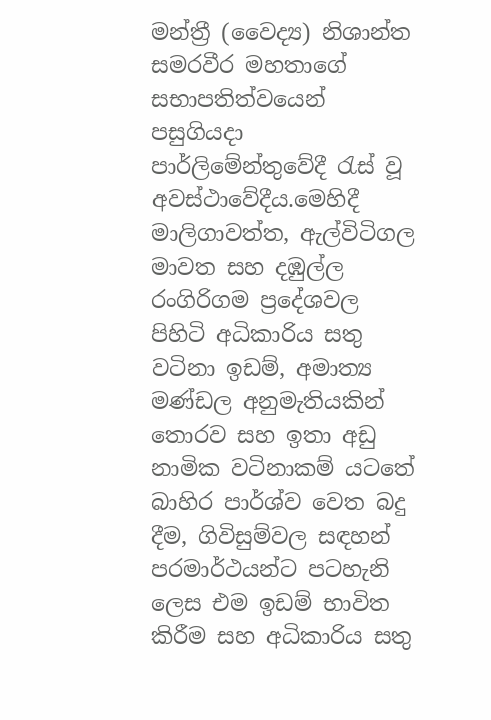මන්ත්‍රී (වෛද්‍ය) නිශාන්ත සමරවීර මහතාගේ සභාපතිත්වයෙන් පසුගියදා පාර්ලිමේන්තුවේදී රැස් වූ අවස්ථාවේදීය.මෙහිදී මාලිගාවත්ත, ඇල්විටිගල මාවත සහ දඹුල්ල රංගිරිගම ප්‍රදේශවල පිහිටි අධිකාරිය සතු වටිනා ඉඩම්, අමාත්‍ය මණ්ඩල අනුමැතියකින් තොරව සහ ඉතා අඩු නාමික වටිනාකම් යටතේ බාහිර පාර්ශ්ව වෙත බදු දීම, ගිවිසුම්වල සඳහන් පරමාර්ථයන්ට පටහැනි ලෙස එම ඉඩම් භාවිත කිරීම සහ අධිකාරිය සතු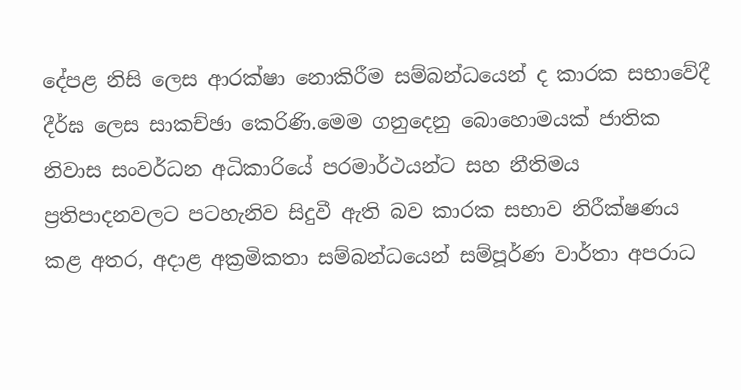දේපළ නිසි ලෙස ආරක්ෂා නොකිරීම සම්බන්ධයෙන් ද කාරක සභාවේදී දීර්ඝ ලෙස සාකච්ඡා කෙරිණි.මෙම ගනුදෙනු බොහොමයක් ජාතික නිවාස සංවර්ධන අධිකාරියේ පරමාර්ථයන්ට සහ නීතිමය ප්‍රතිපාදනවලට පටහැනිව සිදුවී ඇති බව කාරක සභාව නිරීක්ෂණය කළ අතර, අදාළ අක්‍රමිකතා සම්බන්ධයෙන් සම්පූර්ණ වාර්තා අපරාධ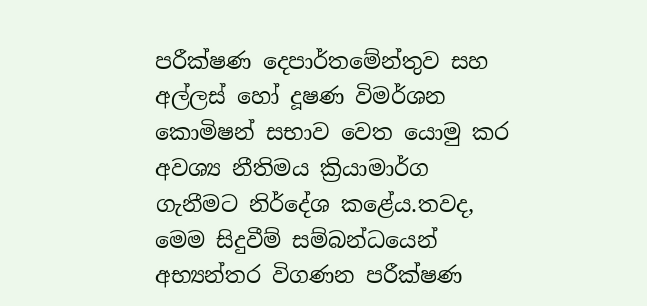පරීක්ෂණ දෙපාර්තමේන්තුව සහ අල්ලස් හෝ දූෂණ විමර්ශන කොමිෂන් සභාව වෙත යොමු කර අවශ්‍ය නීතිමය ක්‍රියාමාර්ග ගැනීමට නිර්දේශ කළේය.තවද, මෙම සිදුවීම් සම්බන්ධයෙන් අභ්‍යන්තර විගණන පරීක්ෂණ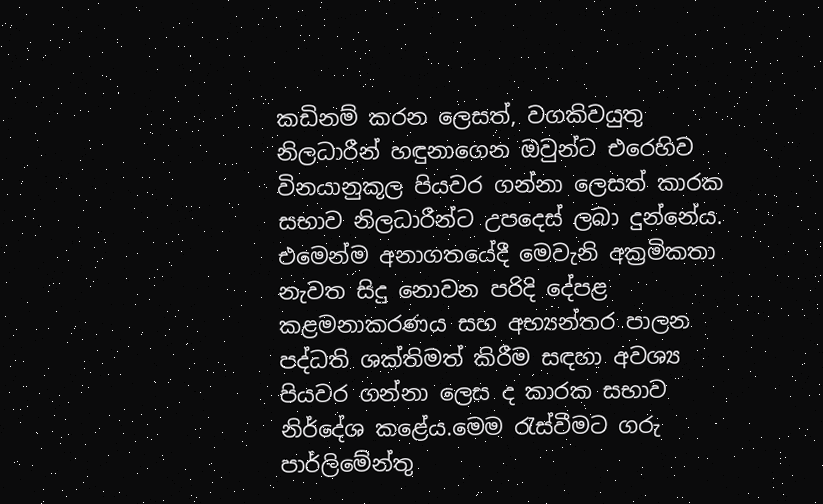කඩිනම් කරන ලෙසත්, වගකිවයුතු නිලධාරීන් හඳුනාගෙන ඔවුන්ට එරෙහිව විනයානුකූල පියවර ගන්නා ලෙසත් කාරක සභාව නිලධාරීන්ට උපදෙස් ලබා දුන්නේය. එමෙන්ම අනාගතයේදී මෙවැනි අක්‍රමිකතා නැවත සිදු නොවන පරිදි දේපළ කළමනාකරණය සහ අභ්‍යන්තර පාලන පද්ධති ශක්තිමත් කිරීම සඳහා අවශ්‍ය පියවර ගන්නා ලෙස ද කාරක සභාව නිර්දේශ කළේය.මෙම රැස්වීමට ගරු පාර්ලිමේන්තු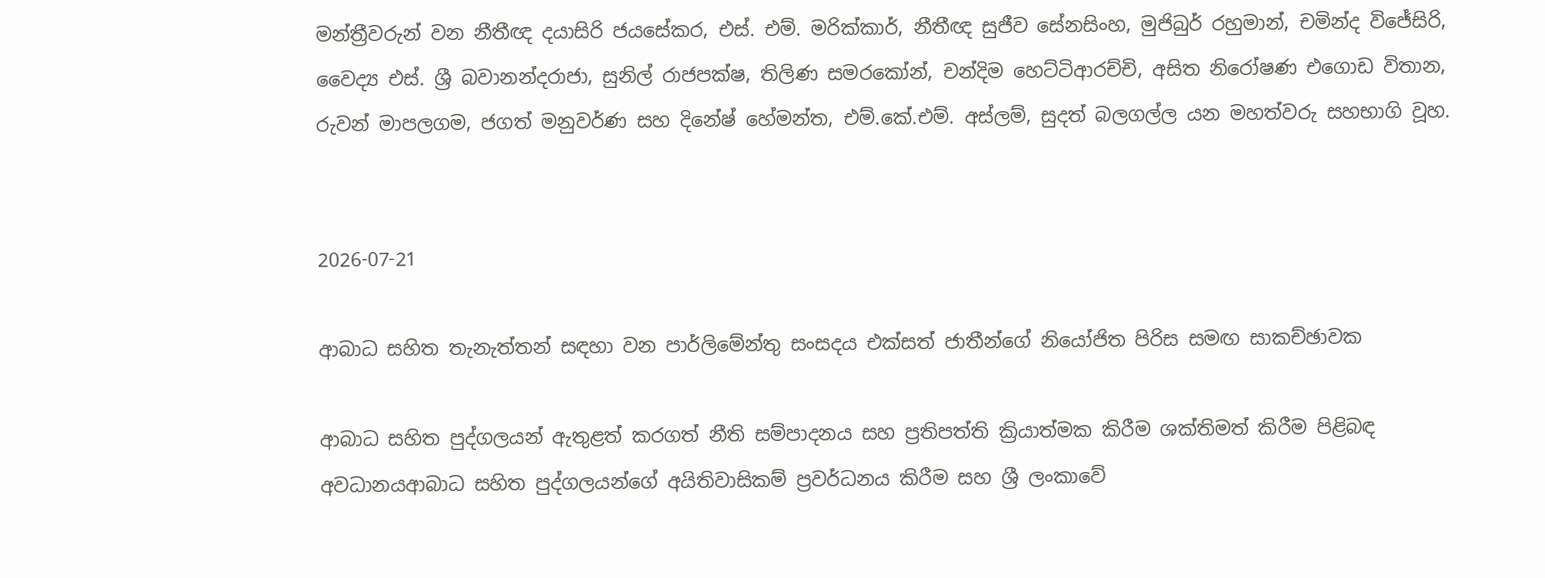මන්ත්‍රීවරුන් වන නීතීඥ දයාසිරි ජයසේකර, එස්. එම්. මරික්කාර්, නීතීඥ සුජීව සේනසිංහ, මුජිබුර් රහුමාන්, චමින්ද විජේසිරි, වෛද්‍ය එස්. ශ්‍රී බවානන්දරාජා, සුනිල් රාජපක්ෂ, තිලිණ සමරකෝන්, චන්දිම හෙට්ටිආරච්චි, අසිත නිරෝෂණ එගොඩ විතාන, රුවන් මාපලගම, ජගත් මනුවර්ණ සහ දිනේෂ් හේමන්ත, එම්.කේ.එම්. අස්ලම්, සුදත් බලගල්ල යන මහත්වරු සහභාගි වූහ.


2026-07-21

ආබාධ සහිත තැනැත්තන් සඳහා වන පාර්ලිමේන්තු සංසදය එක්සත් ජාතීන්ගේ නියෝජිත පිරිස සමඟ සාකච්ඡාවක

ආබාධ සහිත පුද්ගලයන් ඇතුළත් කරගත් නීති සම්පාදනය සහ ප්‍රතිපත්ති ක්‍රියාත්මක කිරීම ශක්තිමත් කිරීම පිළිබඳ අවධානයආබාධ සහිත පුද්ගලයන්ගේ අයිතිවාසිකම් ප්‍රවර්ධනය කිරීම සහ ශ්‍රී ලංකාවේ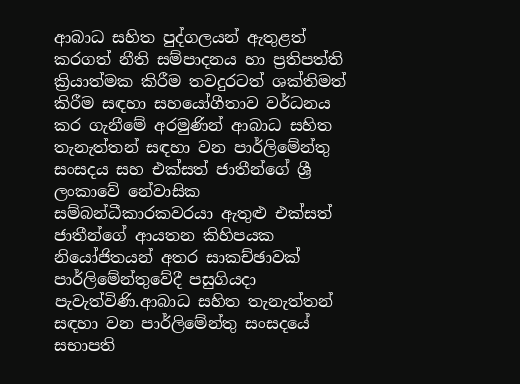ආබාධ සහිත පුද්ගලයන් ඇතුළත් කරගත් නීති සම්පාදනය හා ප්‍රතිපත්ති ක්‍රියාත්මක කිරීම තවදුරටත් ශක්තිමත් කිරීම සඳහා සහයෝගීතාව වර්ධනය කර ගැනීමේ අරමුණින් ආබාධ සහිත තැනැත්තන් සඳහා වන පාර්ලිමේන්තු සංසදය සහ එක්සත් ජාතීන්ගේ ශ්‍රී ලංකාවේ නේවාසික සම්බන්ධීකාරකවරයා ඇතුළු එක්සත් ජාතීන්ගේ ආයතන කිහිපයක නියෝජිතයන් අතර සාකච්ඡාවක් පාර්ලිමේන්තුවේදී පසුගියදා පැවැත්විණි.ආබාධ සහිත තැනැත්තන් සඳහා වන පාර්ලිමේන්තු සංසදයේ සභාපති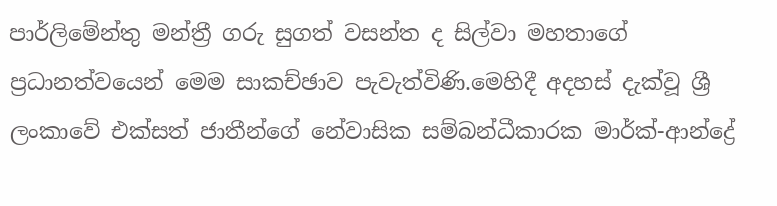පාර්ලිමේන්තු මන්ත්‍රී ගරු සුගත් වසන්ත ද සිල්වා මහතාගේ ප්‍රධානත්වයෙන් මෙම සාකච්ඡාව පැවැත්විණි.මෙහිදී අදහස් දැක්වූ ශ්‍රී ලංකාවේ එක්සත් ජාතීන්ගේ නේවාසික සම්බන්ධීකාරක මාර්ක්-ආන්ද්‍රේ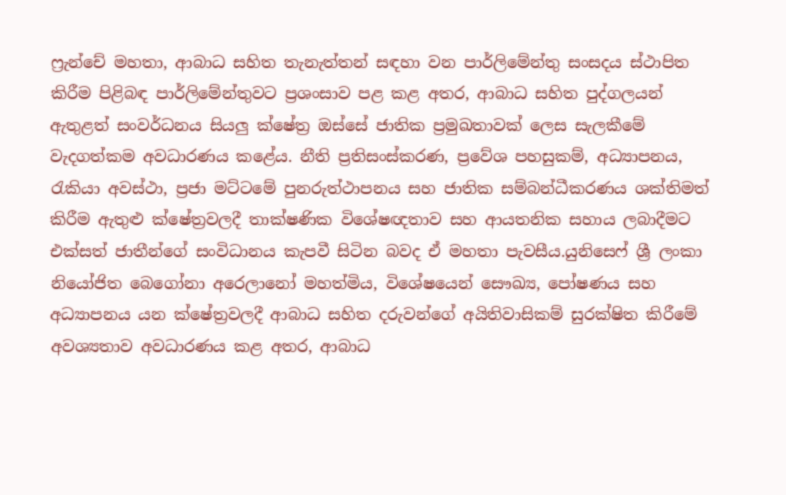ෆ්‍රැන්චේ මහතා, ආබාධ සහිත තැනැත්තන් සඳහා වන පාර්ලිමේන්තු සංසදය ස්ථාපිත කිරීම පිළිබඳ පාර්ලිමේන්තුවට ප්‍රශංසාව පළ කළ අතර, ආබාධ සහිත පුද්ගලයන් ඇතුළත් සංවර්ධනය සියලු ක්ෂේත්‍ර ඔස්සේ ජාතික ප්‍රමුඛතාවක් ලෙස සැලකීමේ වැදගත්කම අවධාරණය කළේය. නීති ප්‍රතිසංස්කරණ, ප්‍රවේශ පහසුකම්, අධ්‍යාපනය, රැකියා අවස්ථා, ප්‍රජා මට්ටමේ පුනරුත්ථාපනය සහ ජාතික සම්බන්ධීකරණය ශක්තිමත් කිරීම ඇතුළු ක්ෂේත්‍රවලදී තාක්ෂණික විශේෂඥතාව සහ ආයතනික සහාය ලබාදීමට එක්සත් ජාතීන්ගේ සංවිධානය කැපවී සිටින බවද ඒ මහතා පැවසීය.යුනිසෙෆ් ශ්‍රී ලංකා නියෝජිත බෙගෝනා අරෙලානෝ මහත්මිය, විශේෂයෙන් සෞඛ්‍ය, පෝෂණය සහ අධ්‍යාපනය යන ක්ෂේත්‍රවලදී ආබාධ සහිත දරුවන්ගේ අයිතිවාසිකම් සුරක්ෂිත කිරීමේ අවශ්‍යතාව අවධාරණය කළ අතර, ආබාධ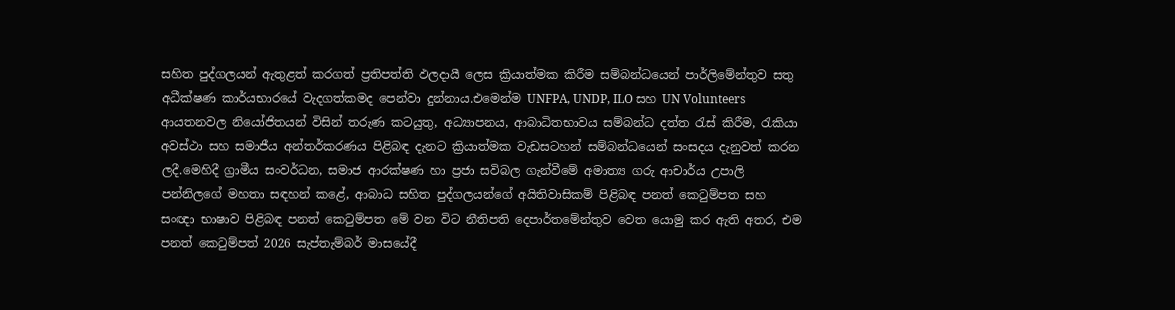සහිත පුද්ගලයන් ඇතුළත් කරගත් ප්‍රතිපත්ති ඵලදායී ලෙස ක්‍රියාත්මක කිරීම සම්බන්ධයෙන් පාර්ලිමේන්තුව සතු අධීක්ෂණ කාර්යභාරයේ වැදගත්කමද පෙන්වා දුන්නාය.එමෙන්ම UNFPA, UNDP, ILO සහ UN Volunteers ආයතනවල නියෝජිතයන් විසින් තරුණ කටයුතු, අධ්‍යාපනය, ආබාධිතභාවය සම්බන්ධ දත්ත රැස් කිරීම, රැකියා අවස්ථා සහ සමාජීය අන්තර්කරණය පිළිබඳ දැනට ක්‍රියාත්මක වැඩසටහන් සම්බන්ධයෙන් සංසදය දැනුවත් කරන ලදී.මෙහිදී ග්‍රාමීය සංවර්ධන, සමාජ ආරක්ෂණ හා ප්‍රජා සවිබල ගැන්වීමේ අමාත්‍ය ගරු ආචාර්ය උපාලි පන්නිලගේ මහතා සඳහන් කළේ, ආබාධ සහිත පුද්ගලයන්ගේ අයිතිවාසිකම් පිළිබඳ පනත් කෙටුම්පත සහ සංඥා භාෂාව පිළිබඳ පනත් කෙටුම්පත මේ වන විට නීතිපති දෙපාර්තමේන්තුව වෙත යොමු කර ඇති අතර, එම පනත් කෙටුම්පත් 2026 සැප්තැම්බර් මාසයේදී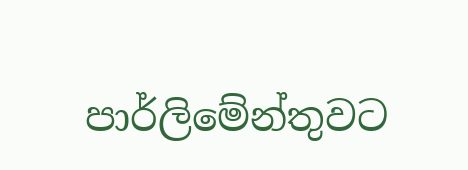පාර්ලිමේන්තුවට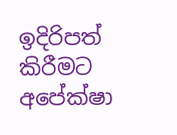ඉදිරිපත් කිරීමට අපේක්ෂා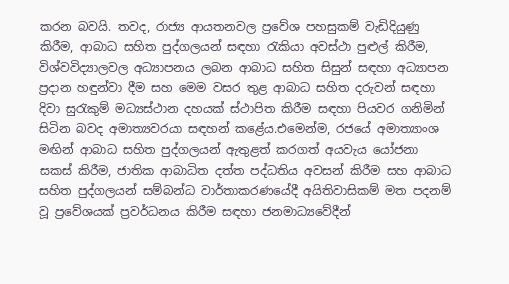කරන බවයි. තවද, රාජ්‍ය ආයතනවල ප්‍රවේශ පහසුකම් වැඩිදියුණු කිරීම, ආබාධ සහිත පුද්ගලයන් සඳහා රැකියා අවස්ථා පුළුල් කිරීම, විශ්වවිද්‍යාලවල අධ්‍යාපනය ලබන ආබාධ සහිත සිසුන් සඳහා අධ්‍යාපන ප්‍රදාන හඳුන්වා දීම සහ මෙම වසර තුළ ආබාධ සහිත දරුවන් සඳහා දිවා සුරැකුම් මධ්‍යස්ථාන දහයක් ස්ථාපිත කිරීම සඳහා පියවර ගනිමින් සිටින බවද අමාත්‍යවරයා සඳහන් කළේය.එමෙන්ම, රජයේ අමාත්‍යාංශ මඟින් ආබාධ සහිත පුද්ගලයන් ඇතුළත් කරගත් අයවැය යෝජනා සකස් කිරීම, ජාතික ආබාධිත දත්ත පද්ධතිය අවසන් කිරීම සහ ආබාධ සහිත පුද්ගලයන් සම්බන්ධ වාර්තාකරණයේදී අයිතිවාසිකම් මත පදනම් වූ ප්‍රවේශයක් ප්‍රවර්ධනය කිරීම සඳහා ජනමාධ්‍යවේදීන්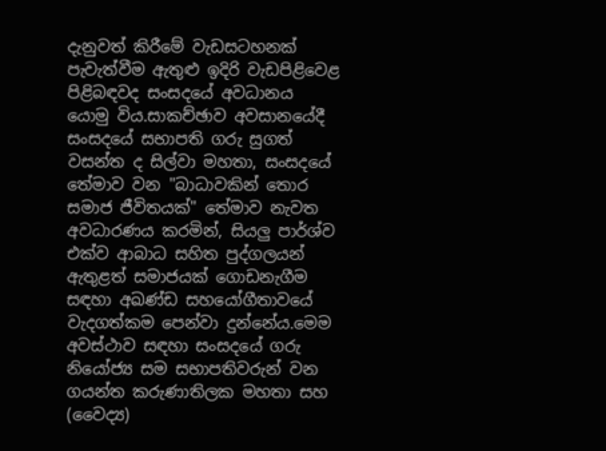දැනුවත් කිරීමේ වැඩසටහනක් පැවැත්වීම ඇතුළු ඉදිරි වැඩපිළිවෙළ පිළිබඳවද සංසදයේ අවධානය යොමු විය.සාකච්ඡාව අවසානයේදී සංසදයේ සභාපති ගරු සුගත් වසන්ත ද සිල්වා මහතා, සංසදයේ තේමාව වන "බාධාවකින් තොර සමාජ ජීවිතයක්" තේමාව නැවත අවධාරණය කරමින්, සියලු පාර්ශ්ව එක්ව ආබාධ සහිත පුද්ගලයන් ඇතුළත් සමාජයක් ගොඩනැගීම සඳහා අඛණ්ඩ සහයෝගීතාවයේ වැදගත්කම පෙන්වා දුන්නේය.මෙම අවස්ථාව සඳහා සංසදයේ ගරු නියෝජ්‍ය සම සභාපතිවරුන් වන ගයන්ත කරුණාතිලක මහතා සහ (වෛද්‍ය)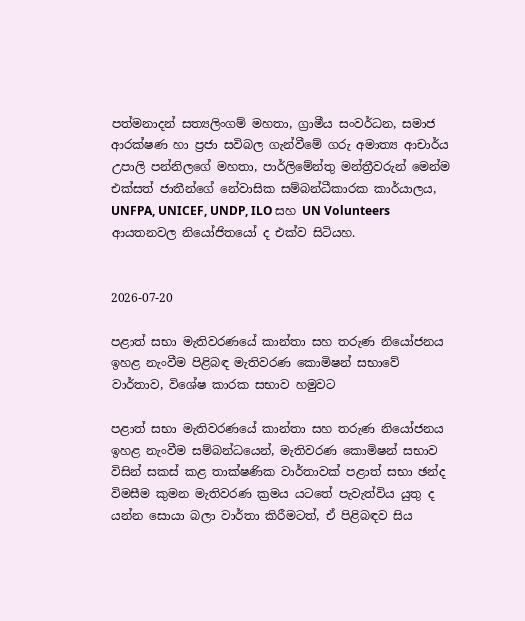පත්මනාදන් සත්‍යලිංගම් මහතා, ග්‍රාමීය සංවර්ධන, සමාජ ආරක්ෂණ හා ප්‍රජා සවිබල ගැන්වීමේ ගරු අමාත්‍ය ආචාර්ය උපාලි පන්නිලගේ මහතා, පාර්ලිමේන්තු මන්ත්‍රීවරුන් මෙන්ම එක්සත් ජාතීන්ගේ නේවාසික සම්බන්ධීකාරක කාර්යාලය, UNFPA, UNICEF, UNDP, ILO සහ UN Volunteers ආයතනවල නියෝජිතයෝ ද එක්ව සිටියහ.


2026-07-20

පළාත් සභා මැතිවරණයේ කාන්තා සහ තරුණ නියෝජනය ඉහළ නැංවීම පිළිබඳ මැතිවරණ කොමිෂන් සභාවේ වාර්තාව, විශේෂ කාරක සභාව හමුවට

පළාත් සභා මැතිවරණයේ කාන්තා සහ තරුණ නියෝජනය ඉහළ නැංවීම සම්බන්ධයෙන්, මැතිවරණ කොමිෂන් සභාව විසින් සකස් කළ තාක්ෂණික වාර්තාවක් පළාත් සභා ඡන්ද විමසීම කුමන මැතිවරණ ක්‍රමය යටතේ පැවැත්විය යුතු ද යන්න සොයා බලා වාර්තා කිරීමටත්, ඒ පිළිබඳව සිය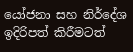යෝජනා සහ නිර්දේශ ඉදිරිපත් කිරීමටත්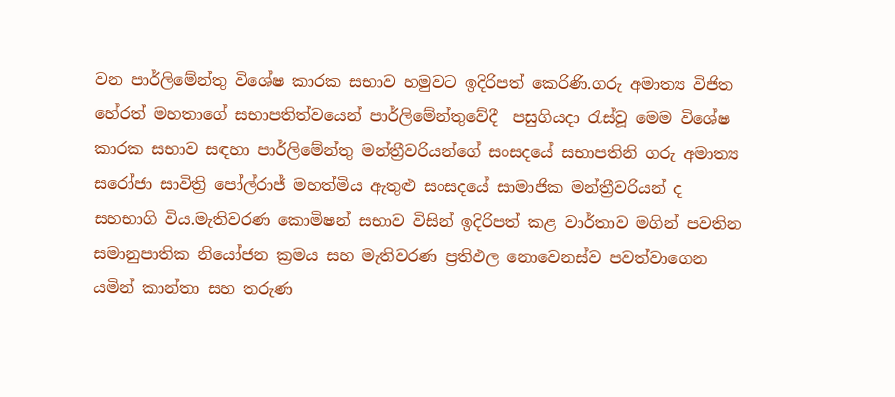වන පාර්ලිමේන්තු විශේෂ කාරක සභාව හමුවට ඉදිරිපත් කෙරිණි.ගරු අමාත්‍ය විජිත හේරත් මහතාගේ සභාපතිත්වයෙන් පාර්ලිමේන්තුවේදී  පසුගියදා රැස්වූ මෙම විශේෂ කාරක සභාව සඳහා පාර්ලිමේන්තු මන්ත්‍රීවරියන්ගේ සංසදයේ සභාපතිනි ගරු අමාත්‍ය සරෝජා සාවිත්‍රි පෝල්රාජ් මහත්මිය ඇතුළු සංසදයේ සාමාජික මන්ත්‍රීවරියන් ද සහභාගි විය.මැතිවරණ කොමිෂන් සභාව විසින් ඉදිරිපත් කළ වාර්තාව මගින් පවතින සමානුපාතික නියෝජන ක්‍රමය සහ මැතිවරණ ප්‍රතිඵල නොවෙනස්ව පවත්වාගෙන යමින් කාන්තා සහ තරුණ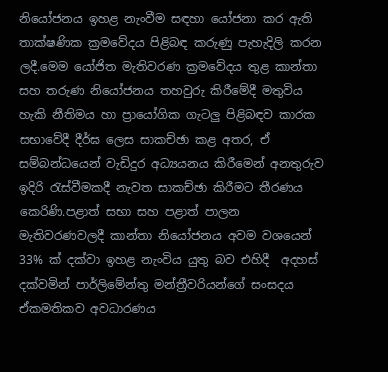නියෝජනය ඉහළ නැංවීම සඳහා යෝජනා කර ඇති තාක්ෂණික ක්‍රමවේදය පිළිබඳ කරුණු පැහැදිලි කරන ලදී.මෙම යෝජිත මැතිවරණ ක්‍රමවේදය තුළ කාන්තා සහ තරුණ නියෝජනය තහවුරු කිරීමේදී මතුවිය හැකි නීතිමය හා ප්‍රායෝගික ගැටලු පිළිබඳව කාරක සභාවේදී දීර්ඝ ලෙස සාකච්ඡා කළ අතර, ඒ සම්බන්ධයෙන් වැඩිදුර අධ්‍යයනය කිරීමෙන් අනතුරුව ඉදිරි රැස්වීමකදී නැවත සාකච්ඡා කිරීමට තීරණය කෙරිණි.පළාත් සභා සහ පළාත් පාලන මැතිවරණවලදී කාන්තා නියෝජනය අවම වශයෙන්  33% ක් දක්වා ඉහළ නැංවිය යුතු බව එහිදී  අදහස්  දක්වමින් පාර්ලිමේන්තු මන්ත්‍රීවරියන්ගේ සංසදය ඒකමතිකව අවධාරණය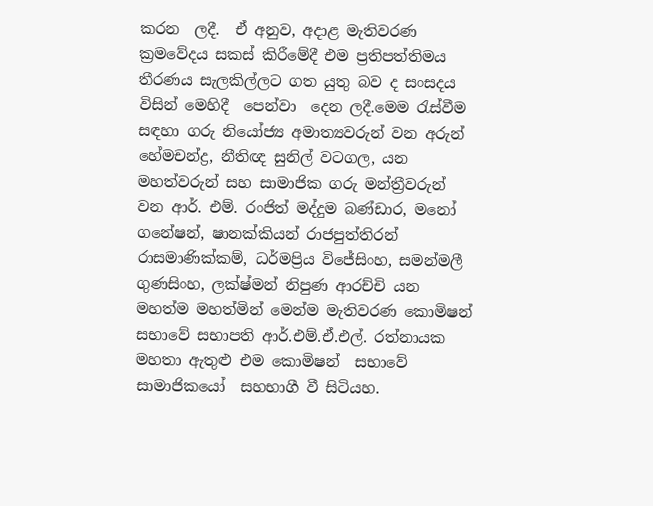කරන  ලදී.  ඒ අනුව, අදාළ මැතිවරණ ක්‍රමවේදය සකස් කිරීමේදී එම ප්‍රතිපත්තිමය තීරණය සැලකිල්ලට ගත යුතු බව ද සංසදය විසින් මෙහිදී  පෙන්වා  දෙන ලදී.මෙම රැස්වීම සඳහා ගරු නියෝජ්‍ය අමාත්‍යවරුන් වන අරුන් හේමචන්ද්‍ර, නීතිඥ සුනිල් වටගල, යන මහත්වරුන් සහ සාමාජික ගරු මන්ත්‍රීවරුන් වන ආර්. එම්. රංජිත් මද්දුම බණ්ඩාර, මනෝ ගනේෂන්, ෂානක්කියන් රාජපුත්තිරන් රාසමාණික්කම්, ධර්මප්‍රිය විජේසිංහ, සමන්මලී ගුණසිංහ, ලක්ෂ්මන් නිපුණ ආරච්චි යන මහත්ම මහත්මින් මෙන්ම මැතිවරණ කොමිෂන් සභාවේ සභාපති ආර්.එම්.ඒ.එල්. රත්නායක මහතා ඇතුළු එම කොමිෂන්  සභාවේ  සාමාජිකයෝ  සහභාගී වී සිටියහ.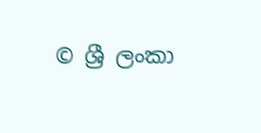© ශ්‍රී ලංකා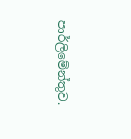පාර්ලි‌මේන්තුව.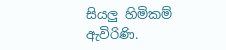සියලු හිමිකම් ඇවිරිණි.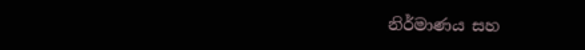නිර්මාණය සහ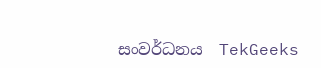සංවර්ධනය  TekGeeks